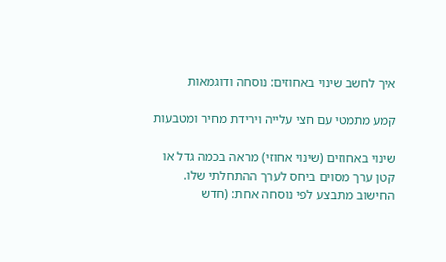איך לחשב שינוי באחוזים: נוסחה ודוגמאות

קמע מתמטי עם חצי עלייה וירידת מחיר ומטבעות

שינוי באחוזים (שינוי אחוזי) מראה בכמה גדל או קטן ערך מסוים ביחס לערך ההתחלתי שלו. החישוב מתבצע לפי נוסחה אחת: (חדש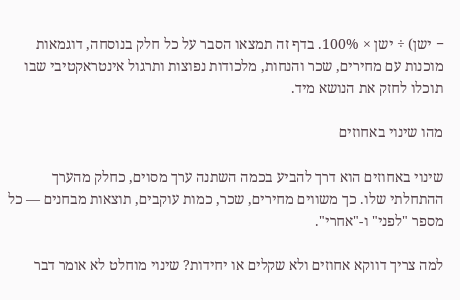− ישן) ÷ ישן × 100%. בדף זה תמצאו הסבר על כל חלק בנוסחה, דוגמאות מוכנות עם מחירים, שכר והנחות, מלכודות נפוצות ותרגול אינטראקטיבי שבו תוכלו לחזק את הנושא מיד.

מהו שינוי באחוזים

שינוי באחוזים הוא דרך להביע בכמה השתנה ערך מסוים, כחלק מהערך ההתחלתי שלו. כך משווים מחירים, שכר, כמות עוקבים, תוצאות מבחנים — כל מספר "לפני" ו-"אחרי".

למה צריך דווקא אחוזים ולא שקלים או יחידות? שינוי מוחלט לא אומר דבר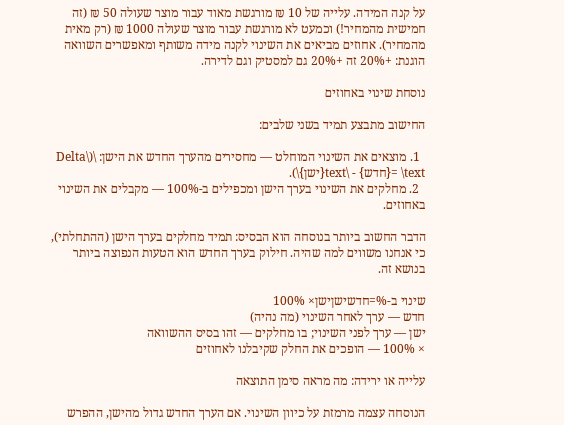על קנה המידה. עלייה של 10 ₪ מורגשת מאוד עבור מוצר שעולה 50 ₪ (זה חמישית מהמחיר!) וכמעט לא מורגשת עבור מוצר שעולה 1000 ₪ (רק מאית מהמחיר). אחוזים מביאים את השינוי לקנה מידה משותף ומאפשרים השוואה הוגנת: +20% זה +20% גם למסטיק וגם לדירה.

נוסחת שינוי באחוזים

החישוב מתבצע תמיד בשני שלבים:

  1. מוצאים את השינוי המוחלט — מחסירים מהערך החדש את הישן: \(\Delta = \text{חדש} - \text{ישן}\).
  2. מחלקים את השינוי בערך הישן ומכפילים ב-100% — מקבלים את השינוי באחוזים.

הדבר החשוב ביותר בנוסחה הוא הבסיס: תמיד מחלקים בערך הישן (ההתחלתי), כי אנחנו משווים למה שהיה. חילוק בערך החדש הוא הטעות הנפוצה ביותר בנושא זה.

שינוי ב-%=חדשישןישן× 100%
חדש — ערך לאחר השינוי (מה נהיה)
ישן — ערך לפני השינוי; בו מחלקים — זהו בסיס ההשוואה
× 100% — הופכים את החלק שקיבלנו לאחוזים

עלייה או ירידה: מה מראה סימן התוצאה

הנוסחה עצמה מרמזת על כיוון השינוי. אם הערך החדש גדול מהישן, ההפרש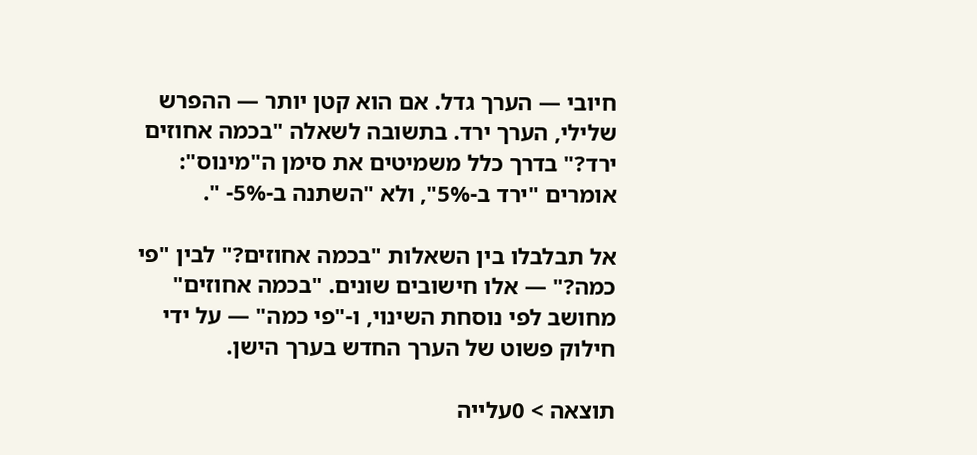חיובי — הערך גדל. אם הוא קטן יותר — ההפרש שלילי, הערך ירד. בתשובה לשאלה "בכמה אחוזים ירד?" בדרך כלל משמיטים את סימן ה"מינוס": אומרים "ירד ב-5%", ולא "השתנה ב-5%- ".

אל תבלבלו בין השאלות "בכמה אחוזים?" לבין "פי כמה?" — אלו חישובים שונים. "בכמה אחוזים" מחושב לפי נוסחת השינוי, ו-"פי כמה" — על ידי חילוק פשוט של הערך החדש בערך הישן.

תוצאה > 0עלייה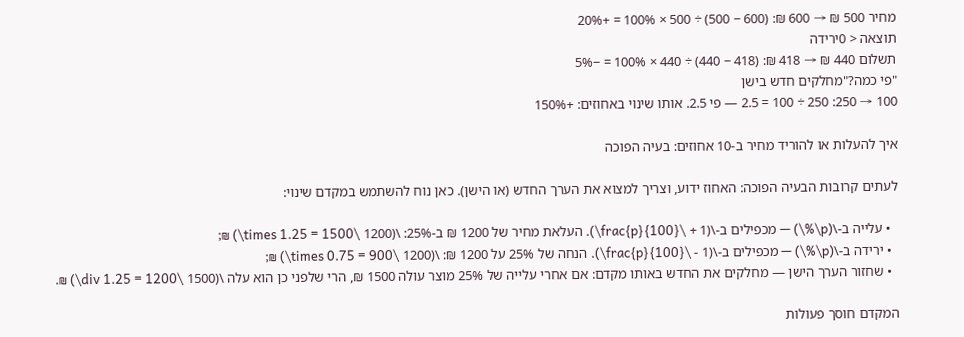מחיר 500 ₪ → 600 ₪: (600 − 500) ÷ 500 × 100% = +20%
תוצאה < 0ירידה
תשלום 440 ₪ → 418 ₪: (418 − 440) ÷ 440 × 100% = −5%
"פי כמה?"מחלקים חדש בישן
100 → 250: 250 ÷ 100 = 2.5 — פי 2.5. אותו שינוי באחוזים: +150%

איך להעלות או להוריד מחיר ב-10 אחוזים: בעיה הפוכה

לעתים קרובות הבעיה הפוכה: האחוז ידוע, וצריך למצוא את הערך החדש (או הישן). כאן נוח להשתמש במקדם שינוי:

  • עלייה ב-\(p\%\) — מכפילים ב-\(1 + \frac{p}{100}\). העלאת מחיר של 1200 ₪ ב-25%: \(1200 \times 1.25 = 1500\) ₪;
  • ירידה ב-\(p\%\) — מכפילים ב-\(1 - \frac{p}{100}\). הנחה של 25% על 1200 ₪: \(1200 \times 0.75 = 900\) ₪;
  • שחזור הערך הישן — מחלקים את החדש באותו מקדם: אם אחרי עלייה של 25% מוצר עולה 1500 ₪, הרי שלפני כן הוא עלה \(1500 \div 1.25 = 1200\) ₪.

המקדם חוסך פעולות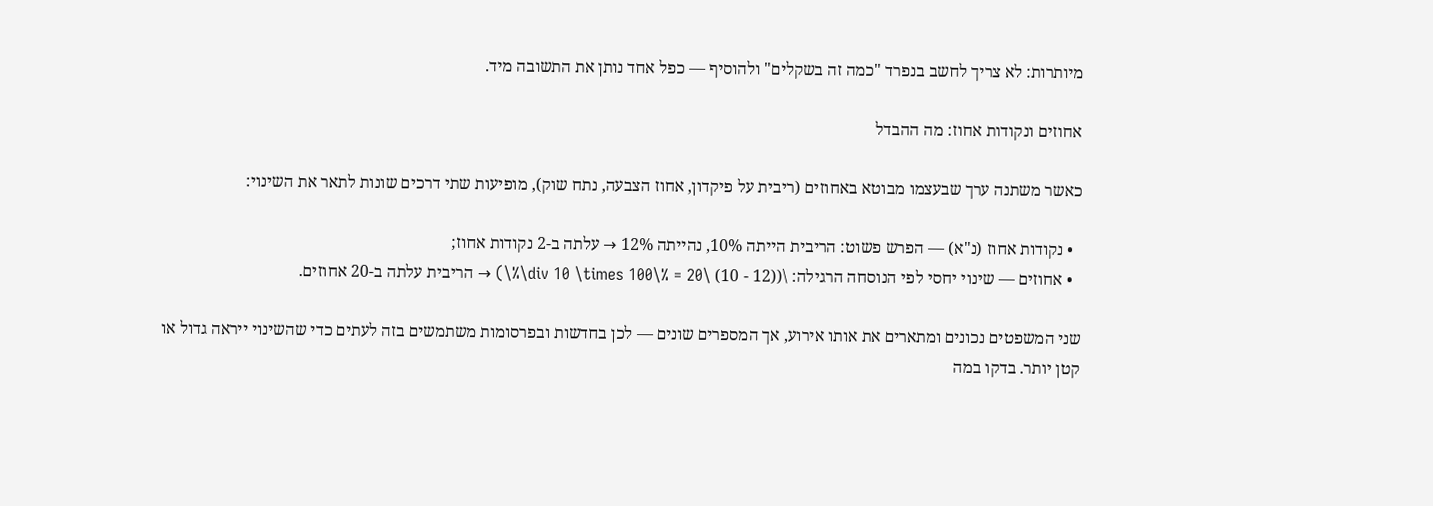מיותרות: לא צריך לחשב בנפרד "כמה זה בשקלים" ולהוסיף — כפל אחד נותן את התשובה מיד.

אחוזים ונקודות אחוז: מה ההבדל

כאשר משתנה ערך שבעצמו מבוטא באחוזים (ריבית על פיקדון, אחוז הצבעה, נתח שוק), מופיעות שתי דרכים שונות לתאר את השינוי:

  • נקודות אחוז (נ"א) — הפרש פשוט: הריבית הייתה 10%, נהייתה 12% → עלתה ב-2 נקודות אחוז;
  • אחוזים — שינוי יחסי לפי הנוסחה הרגילה: \((12 - 10) \div 10 \times 100\% = 20\%\) → הריבית עלתה ב-20 אחוזים.

שני המשפטים נכונים ומתארים את אותו אירוע, אך המספרים שונים — לכן בחדשות ובפרסומות משתמשים בזה לעתים כדי שהשינוי ייראה גדול או קטן יותר. בדקו במה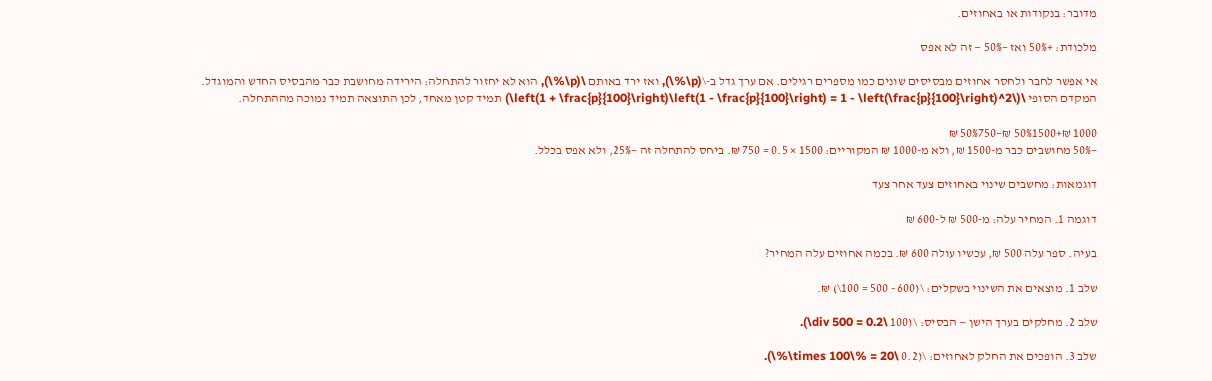מדובר: בנקודות או באחוזים.

מלכודת: +50% ואז −50% — זה לא אפס

אי אפשר לחבר ולחסר אחוזים מבסיסים שונים כמו מספרים רגילים. אם ערך גדל ב-\(p\%\), ואז ירד באותם \(p\%\), הוא לא יחזור להתחלה: הירידה מחושבת כבר מהבסיס החדש והמוגדל. המקדם הסופי \(\left(1 + \frac{p}{100}\right)\left(1 - \frac{p}{100}\right) = 1 - \left(\frac{p}{100}\right)^2\) תמיד קטן מאחד, לכן התוצאה תמיד נמוכה מההתחלה.

1000 ₪+50%1500 ₪−50%750 ₪
−50% מחושבים כבר מ-1500 ₪, ולא מ-1000 ₪ המקוריים: 1500 × 0.5 = 750 ₪. ביחס להתחלה זה −25%, ולא אפס בכלל.

דוגמאות: מחשבים שינוי באחוזים צעד אחר צעד

דוגמה 1. המחיר עלה: מ-500 ₪ ל-600 ₪

בעיה. ספר עלה 500 ₪, עכשיו עולה 600 ₪. בכמה אחוזים עלה המחיר?

שלב 1. מוצאים את השינוי בשקלים: \(600 - 500 = 100\) ₪.

שלב 2. מחלקים בערך הישן — הבסיס: \(100 \div 500 = 0.2\).

שלב 3. הופכים את החלק לאחוזים: \(0.2 \times 100\% = 20\%\).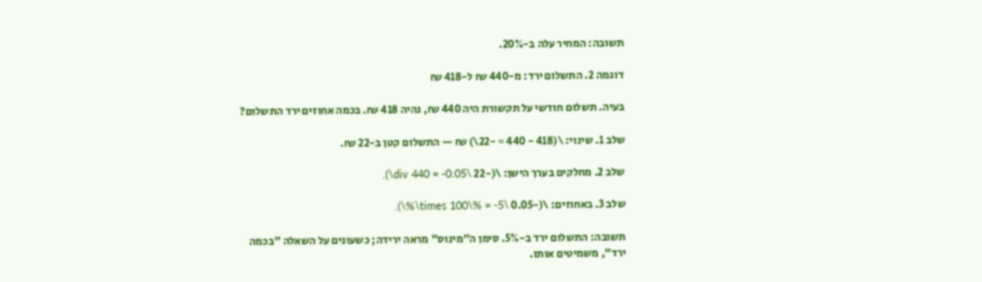תשובה: המחיר עלה ב-20%.

דוגמה 2. התשלום ירד: מ-440 ₪ ל-418 ₪

בעיה. תשלום חודשי על תקשורת היה 440 ₪, נהיה 418 ₪. בכמה אחוזים ירד התשלום?

שלב 1. שינוי: \(418 - 440 = -22\) ₪ — התשלום קטן ב-22 ₪.

שלב 2. מחלקים בערך הישן: \(-22 \div 440 = -0.05\).

שלב 3. באחוזים: \(-0.05 \times 100\% = -5\%\).

תשובה: התשלום ירד ב-5%. סימן ה"מינוס" מראה ירידה; כשעונים על השאלה "בכמה ירד", משמיטים אותו.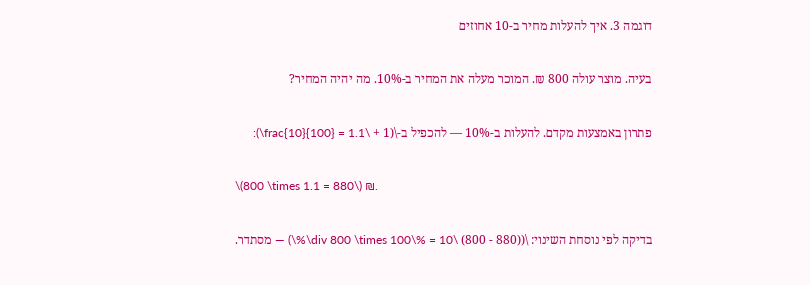דוגמה 3. איך להעלות מחיר ב-10 אחוזים

בעיה. מוצר עולה 800 ₪. המוכר מעלה את המחיר ב-10%. מה יהיה המחיר?

פתרון באמצעות מקדם. להעלות ב-10% — להכפיל ב-\(1 + \frac{10}{100} = 1.1\):

\(800 \times 1.1 = 880\) ₪.

בדיקה לפי נוסחת השינוי: \((880 - 800) \div 800 \times 100\% = 10\%\) — מסתדר.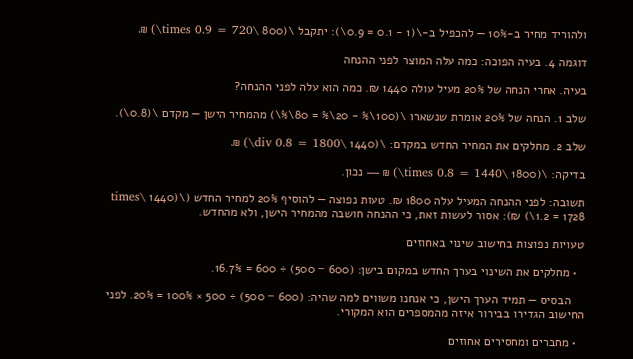ולהוריד מחיר ב-10% — להכפיל ב-\(1 - 0.1 = 0.9\): יתקבל \(800 \times 0.9 = 720\) ₪.

דוגמה 4. בעיה הפוכה: כמה עלה המוצר לפני ההנחה

בעיה. אחרי הנחה של 20% מעיל עולה 1440 ₪. כמה הוא עלה לפני ההנחה?

שלב 1. הנחה של 20% אומרת שנשארו \(100\% - 20\% = 80\%\) מהמחיר הישן — מקדם \(0.8\).

שלב 2. מחלקים את המחיר החדש במקדם: \(1440 \div 0.8 = 1800\) ₪.

בדיקה: \(1800 \times 0.8 = 1440\) ₪ — נכון.

תשובה: לפני ההנחה המעיל עלה 1800 ₪. טעות נפוצה — להוסיף 20% למחיר החדש (\(1440 \times 1.2 = 1728\) ₪): אסור לעשות זאת, כי ההנחה חושבה מהמחיר הישן, ולא מהחדש.

טעויות נפוצות בחישוב שינוי באחוזים

  • מחלקים את השינוי בערך החדש במקום בישן: (600 − 500) ÷ 600 = 16.7%.

    הבסיס — תמיד הערך הישן, כי אנחנו משווים למה שהיה: (600 − 500) ÷ 500 × 100% = 20%. לפני החישוב הגדירו בבירור איזה מהמספרים הוא המקורי.

  • מחברים ומחסירים אחוזים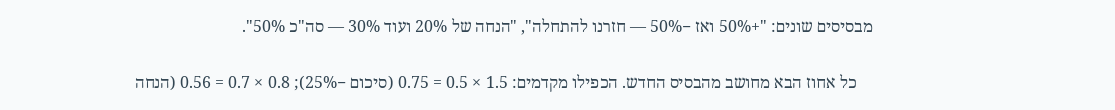מבסיסים שונים: "+50% ואז −50% — חזרנו להתחלה", "הנחה של 20% ועוד 30% — סה"כ 50%".

    כל אחוז הבא מחושב מהבסיס החדש. הכפילו מקדמים: 1.5 × 0.5 = 0.75 (סיכום −25%); 0.8 × 0.7 = 0.56 (הנחה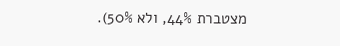מצטברת 44%, ולא 50%).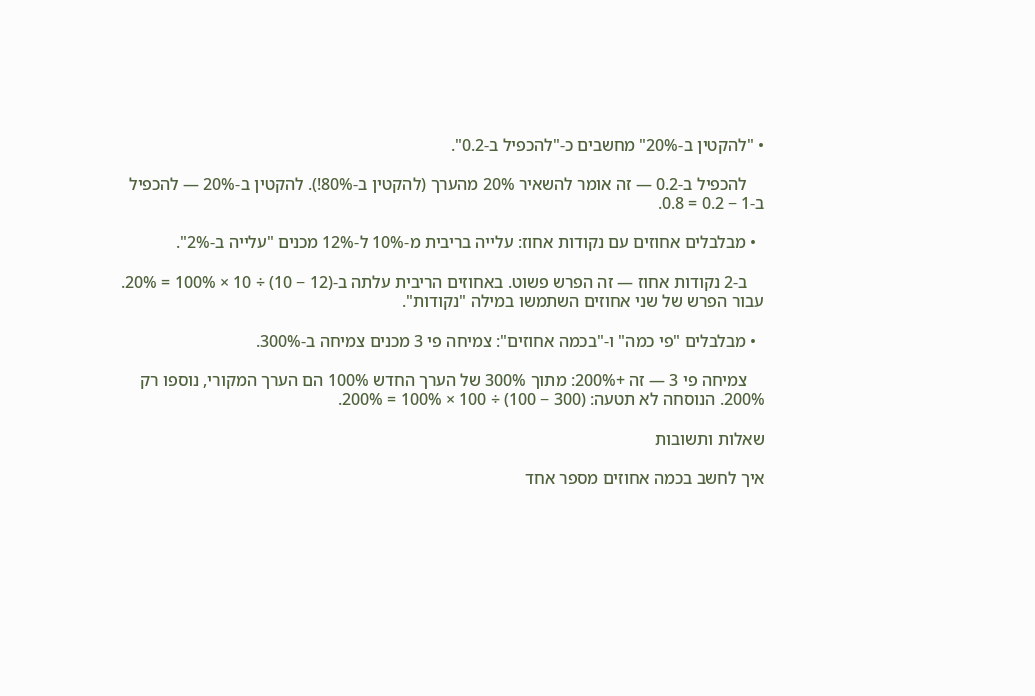• "להקטין ב-20%" מחשבים כ-"להכפיל ב-0.2".

    להכפיל ב-0.2 — זה אומר להשאיר 20% מהערך (להקטין ב-80%!). להקטין ב-20% — להכפיל ב-1 − 0.2 = 0.8.

  • מבלבלים אחוזים עם נקודות אחוז: עלייה בריבית מ-10% ל-12% מכנים "עלייה ב-2%".

    ב-2 נקודות אחוז — זה הפרש פשוט. באחוזים הריבית עלתה ב-(12 − 10) ÷ 10 × 100% = 20%. עבור הפרש של שני אחוזים השתמשו במילה "נקודות".

  • מבלבלים "פי כמה" ו-"בכמה אחוזים": צמיחה פי 3 מכנים צמיחה ב-300%.

    צמיחה פי 3 — זה +200%: מתוך 300% של הערך החדש 100% הם הערך המקורי, נוספו רק 200%. הנוסחה לא תטעה: (300 − 100) ÷ 100 × 100% = 200%.

שאלות ותשובות

איך לחשב בכמה אחוזים מספר אחד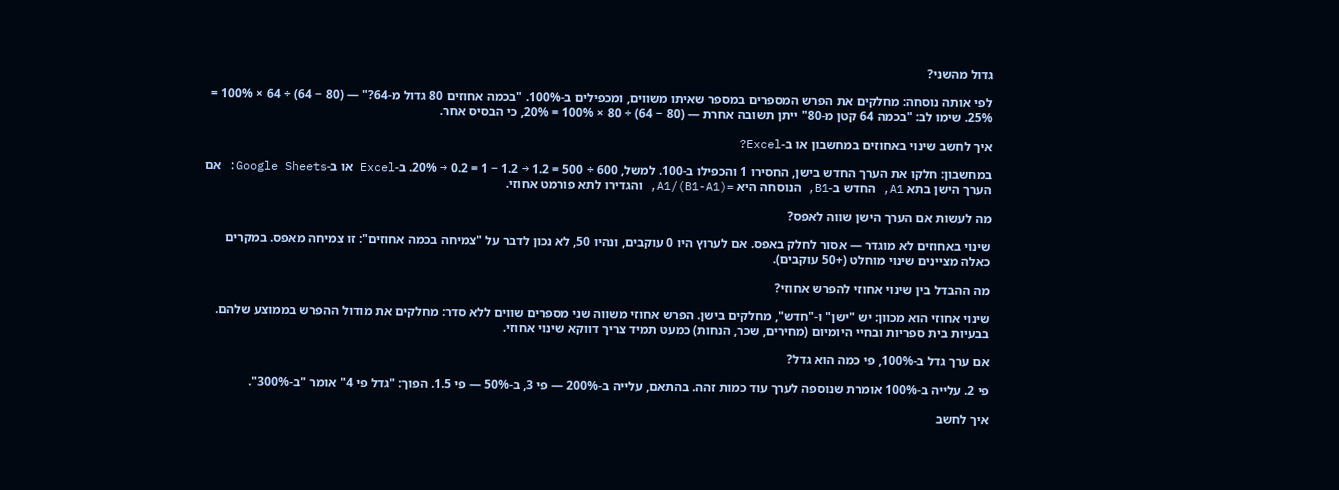גדול מהשני?

לפי אותה נוסחה: מחלקים את הפרש המספרים במספר שאיתו משווים, ומכפילים ב-100%. "בכמה אחוזים 80 גדול מ-64?" — (80 − 64) ÷ 64 × 100% = 25%. שימו לב: "בכמה 64 קטן מ-80" ייתן תשובה אחרת — (80 − 64) ÷ 80 × 100% = 20%, כי הבסיס אחר.

איך לחשב שינוי באחוזים במחשבון או ב-Excel?

במחשבון: חלקו את הערך החדש בישן, החסירו 1 והכפילו ב-100. למשל, 600 ÷ 500 = 1.2 → 1.2 − 1 = 0.2 → 20%. ב-Excel או ב-Google Sheets: אם הערך הישן בתא A1, החדש ב-B1, הנוסחה היא =(B1-A1)/A1, והגדירו לתא פורמט אחוזי.

מה לעשות אם הערך הישן שווה לאפס?

שינוי באחוזים לא מוגדר — אסור לחלק באפס. אם לערוץ היו 0 עוקבים, ונהיו 50, לא נכון לדבר על "צמיחה בכמה אחוזים": זו צמיחה מאפס. במקרים כאלה מציינים שינוי מוחלט (+50 עוקבים).

מה ההבדל בין שינוי אחוזי להפרש אחוזי?

שינוי אחוזי הוא מכוון: יש "ישן" ו-"חדש", מחלקים בישן. הפרש אחוזי משווה שני מספרים שווים ללא סדר: מחלקים את מודול ההפרש בממוצע שלהם. בבעיות בית ספריות ובחיי היומיום (מחירים, שכר, הנחות) כמעט תמיד צריך דווקא שינוי אחוזי.

אם ערך גדל ב-100%, פי כמה הוא גדל?

פי 2. עלייה ב-100% אומרת שנוספה לערך עוד כמות זהה. בהתאם, עלייה ב-200% — פי 3, ב-50% — פי 1.5. הפוך: "גדל פי 4" אומר "ב-300%".

איך לחשב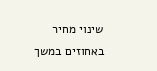שינוי מחיר באחוזים במשך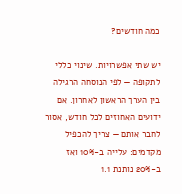כמה חודשים?

יש שתי אפשרויות. שינוי כללי לתקופה — לפי הנוסחה הרגילה בין הערך הראשון לאחרון. אם ידועים האחוזים לכל חודש, אסור לחבר אותם — צריך להכפיל מקדמים: עלייה ב-10% ואז ב-20% נותנת 1.1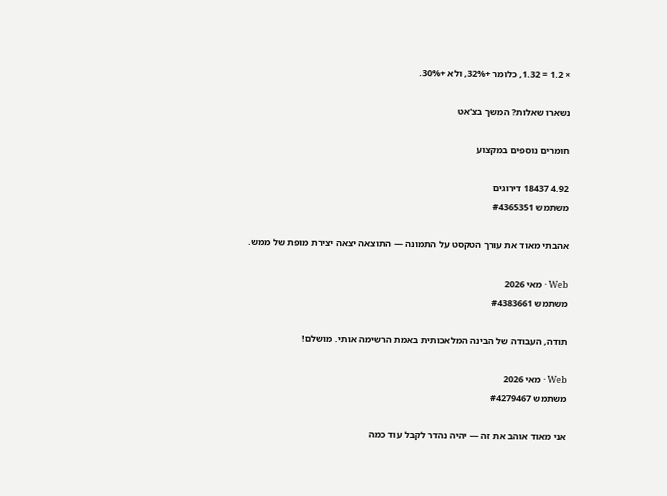× 1.2 = 1.32, כלומר +32%, ולא +30%.

נשארו שאלות? המשך בצ'אט

חומרים נוספים במקצוע

4.92 18437 דירוגים
משתמש #4365351

אהבתי מאוד את עורך הטקסט על התמונה — התוצאה יצאה יצירת מופת של ממש.

Web · מאי 2026
משתמש #4383661

תודה, העבודה של הבינה המלאכותית באמת הרשימה אותי. מושלם!

Web · מאי 2026
משתמש #4279467

אני מאוד אוהב את זה — יהיה נהדר לקבל עוד כמה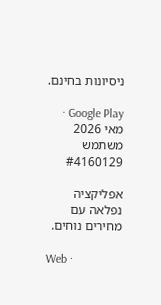ניסיונות בחינם.

Google Play · מאי 2026
משתמש #4160129

אפליקציה נפלאה עם מחירים נוחים.

Web ·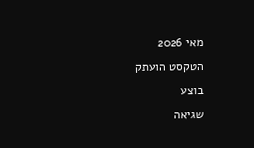מאי 2026
הטקסט הועתק
בוצע
שגיאה